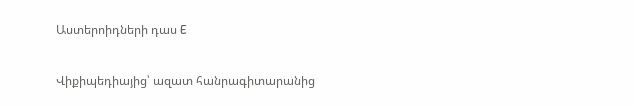Աստերոիդների դաս E

Վիքիպեդիայից՝ ազատ հանրագիտարանից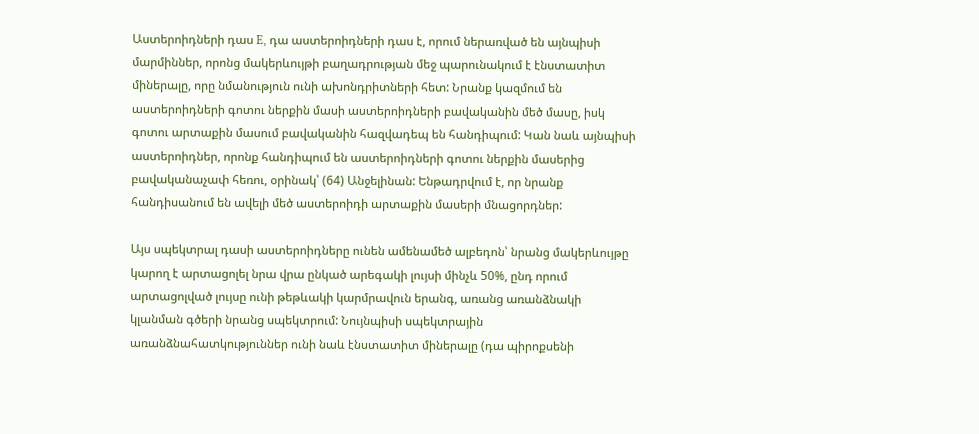Աստերոիդների դաս E, դա աստերոիդների դաս է, որում ներառված են այնպիսի մարմիններ, որոնց մակերևույթի բաղադրության մեջ պարունակում է էնստատիտ միներալը, որը նմանություն ունի ախոնդրիտների հետ: Նրանք կազմում են աստերոիդների գոտու ներքին մասի աստերոիդների բավականին մեծ մասը, իսկ գոտու արտաքին մասում բավականին հազվադեպ են հանդիպում: Կան նաև այնպիսի աստերոիդներ, որոնք հանդիպում են աստերոիդների գոտու ներքին մասերից բավականաչափ հեռու, օրինակ՝ (64) Անջելինան: Ենթադրվում է, որ նրանք հանդիսանում են ավելի մեծ աստերոիդի արտաքին մասերի մնացորդներ:

Այս սպեկտրալ դասի աստերոիդները ունեն ամենամեծ ալբեդոն՝ նրանց մակերևույթը կարող է արտացոլել նրա վրա ընկած արեգակի լույսի մինչև 50%, ընդ որում արտացոլված լույսը ունի թեթևակի կարմրավուն երանգ, առանց առանձնակի կլանման գծերի նրանց սպեկտրում: Նույնպիսի սպեկտրային առանձնահատկություններ ունի նաև էնստատիտ միներալը (դա պիրոքսենի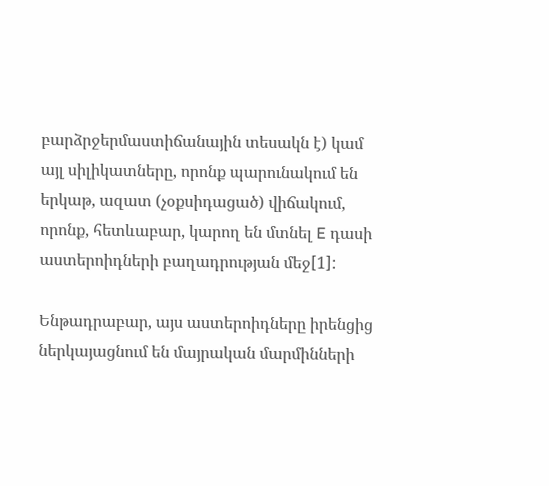բարձրջերմաստիճանային տեսակն է) կամ այլ սիլիկատները, որոնք պարունակում են երկաթ, ազատ (չօքսիդացած) վիճակում, որոնք, հետևաբար, կարող են մտնել E դասի աստերոիդների բաղադրության մեջ[1]:

Ենթադրաբար, այս աստերոիդները իրենցից ներկայացնում են մայրական մարմինների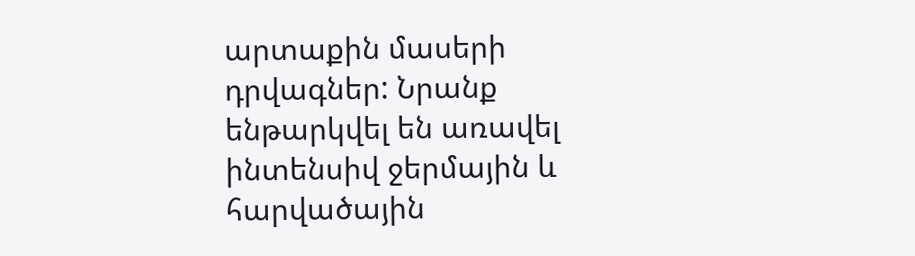արտաքին մասերի դրվագներ: Նրանք ենթարկվել են առավել ինտենսիվ ջերմային և հարվածային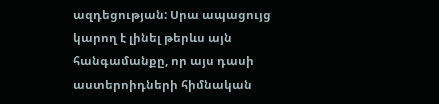ազդեցության: Սրա ապացույց կարող է լինել թերևս այն հանգամանքը, որ այս դասի աստերոիդների հիմնական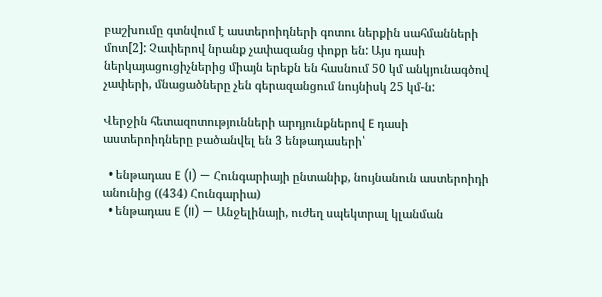բաշխումը գտնվում է աստերոիդների գոտու ներքին սահմանների մոտ[2]: Չափերով նրանք չափազանց փոքր են: Այս դասի ներկայացուցիչներից միայն երեքն են հասնում 50 կմ անկյունագծով չափերի, մնացածները չեն գերազանցում նույնիսկ 25 կմ-ն:

Վերջին հետազոտությունների արդյունքներով E դասի աստերոիդները բածանվել են 3 ենթադասերի՝

  • ենթադաս E (I) — Հունգարիայի ընտանիք, նույնանուն աստերոիդի անունից ((434) Հունգարիա)
  • ենթադաս E (II) — Անջելինայի, ուժեղ սպեկտրալ կլանման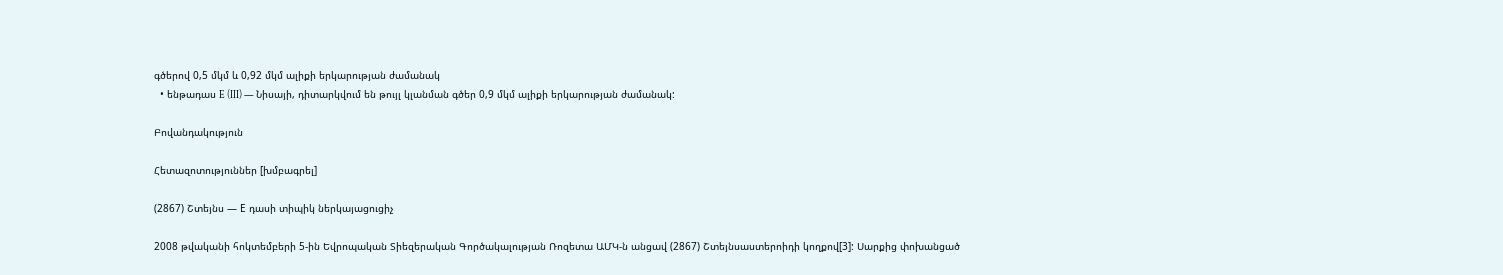գծերով 0,5 մկմ և 0,92 մկմ ալիքի երկարության ժամանակ
  • ենթադաս E (III) — Նիսայի, դիտարկվում են թույլ կլանման գծեր 0,9 մկմ ալիքի երկարության ժամանակ:

Բովանդակություն

Հետազոտություններ [խմբագրել]

(2867) Շտեյնս — Е դասի տիպիկ ներկայացուցիչ

2008 թվականի հոկտեմբերի 5-ին Եվրոպական Տիեզերական Գործակալության Ռոզետա ԱՄԿ-ն անցավ (2867) Շտեյնսաստերոիդի կողքով[3]: Սարքից փոխանցած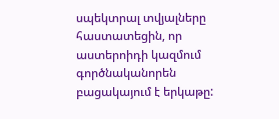սպեկտրալ տվյալները հաստատեցին, որ աստերոիդի կազմում գործնականորեն բացակայում է երկաթը: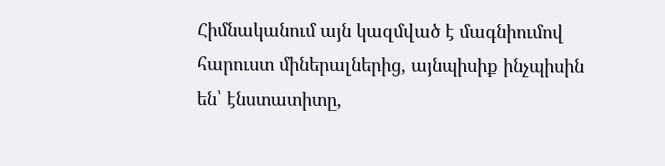Հիմնականում այն կազմված է մագնիումով հարուստ միներալներից, այնպիսիք ինչպիսին են՝ էնստատիտը,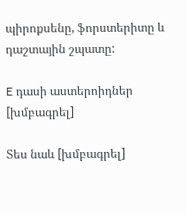պիրոքսենը, ֆորստերիտը և դաշտային շպատը:

E դասի աստերոիդներ [խմբագրել]

Տես նաև [խմբագրել]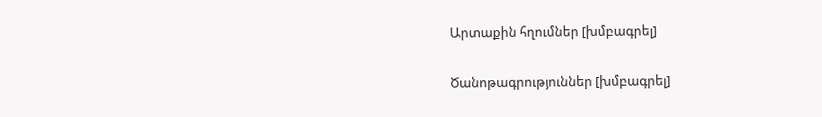Արտաքին հղումներ [խմբագրել]

Ծանոթագրություններ [խմբագրել]